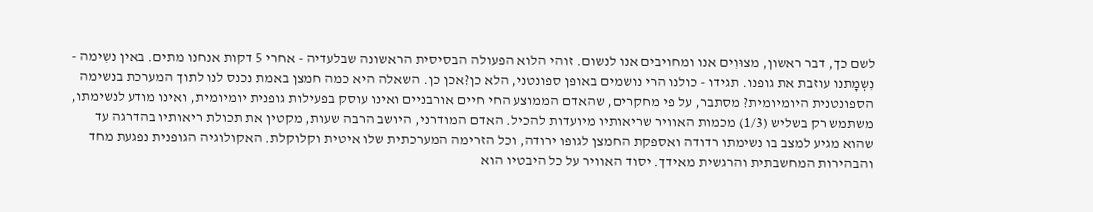לשם כך, דבר ראשון, מצוּוִים אנו ומחויבים אנו לנשום. זוהי הלוא הפעולה הבסיסית הראשונה שבלעדיה - אחרי 5 דקות אנחנו מתים. באין נשִימה - נִשְמָתנו עוזבת את גופנו. תגידו - כולנו הרי נושמים באופן ספונטני, הלא כן?אכן כן. השאלה היא כמה חמצן באמת נכנס לנו לתוך המערכת בנשימה הספונטנית היומיומית? מסתבר, על פי מחקרים, שהאדם הממוצע החי חיים אורבניים ואינו עוסק בפעילות גופנית יומיומית, ואינו מודע לנשימתו, משתמש רק בשליש (1/3) מכמות האוויר שריאותיו מיועדות להכיל. האדם המודרני, היושב הרבה שעות, מקטין את תכולת ריאותיו בהדרגה עד שהוא מגיע למצב בו נשימתו רדודה ואספקת החמצן לגופו ירודה, וכל הזרימה המערכתית שלו איטית וקלוקלת. האקולוגיה הגופנית נפגעת מחד והבהירות המחשבתית והרגשית מאידך. יסוד האוויר על כל היבטיו הוא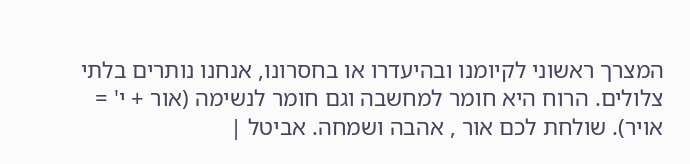המצרך ראשוני לקיומנו ובהיעדרו או בחסרונו, אנחנו נותרים בלתי צלולים. הרוח היא חומר למחשבה וגם חומר לנשימה (אור + י' = אויר). שולחת לכם אור , אהבה ושמחה. אביטל |